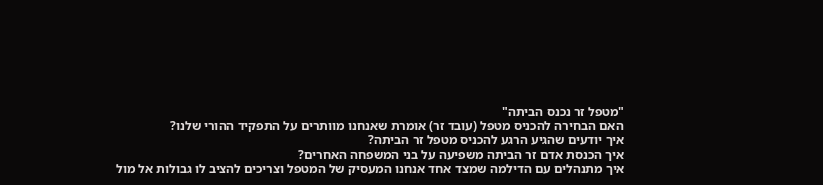"מטפל זר נכנס הביתה"
האם הבחירה להכניס מטפל (עובד זר) אומרת שאנחנו מוותרים על התפקיד ההורי שלנו?
איך יודעים שהגיע הרגע להכניס מטפל זר הביתה?
איך הכנסת אדם זר הביתה משפיעה על בני המשפחה האחרים?
איך מתנהלים עם הדילמה שמצד אחד אנחנו המעסיק של המטפל וצריכים להציב לו גבולות אל מול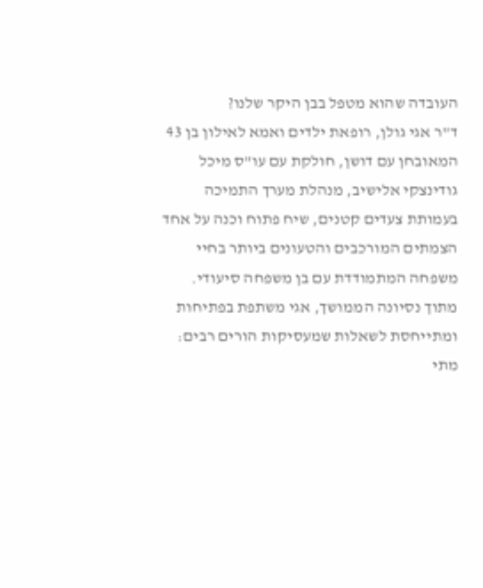העובדה שהוא מטפל בבן היקר שלנו?
ד"ר אגי גולן, רופאת ילדים ואמא לאילון בן 43 המאובחן עם דושן, חולקת עם עו"ס מיכל גודינצקי אלישיב, מנהלת מערך התמיכה בעמותת צעדים קטנים, שיח פתוח וכנה על אחד הצמתים המורכבים והטעונים ביותר בחיי משפחה המתמודדת עם בן משפחה סיעודי.
מתוך נסיונה הממושך, אגי משתפת בפתיחות ומתייחסת לשאלות שמעסיקות הורים רבים: מתי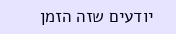יודעים שזה הזמן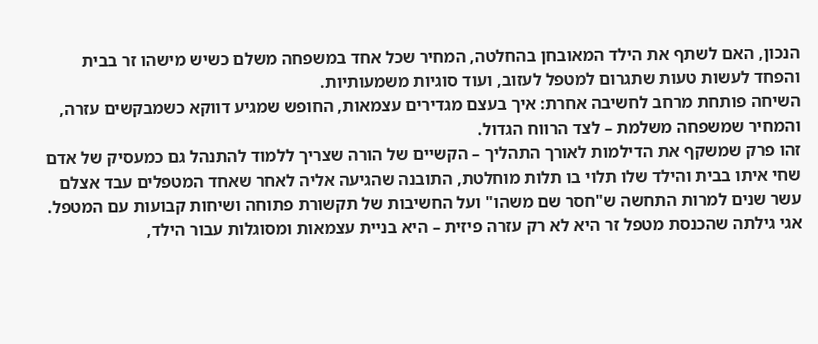הנכון, האם לשתף את הילד המאובחן בהחלטה, המחיר שכל אחד במשפחה משלם כשיש מישהו זר בבית והפחד לעשות טעות שתגרום למטפל לעזוב, ועוד סוגיות משמעותיות.
השיחה פותחת מרחב לחשיבה אחרת: איך בעצם מגדירים עצמאות, החופש שמגיע דווקא כשמבקשים עזרה, והמחיר שמשפחה משלמת – לצד הרווח הגדול.
זהו פרק שמשקף את הדילמות לאורך התהליך – הקשיים של הורה שצריך ללמוד להתנהל גם כמעסיק של אדם שחי איתו בבית והילד שלו תלוי בו תלות מוחלטת, התובנה שהגיעה אליה לאחר שאחד המטפלים עבד אצלם עשר שנים למרות התחשה ש"חסר שם משהו" ועל החשיבות של תקשורת פתוחה ושיחות קבועות עם המטפל.
אגי גילתה שהכנסת מטפל זר היא לא רק עזרה פיזית – היא בניית עצמאות ומסוגלות עבור הילד,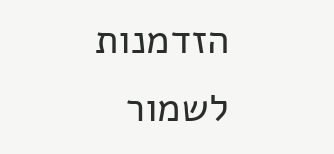הזדמנות לשמור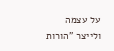על עצמה ולייצר "הורות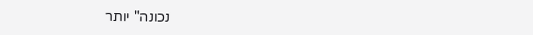נכונה" יותר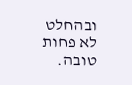ובהחלט לא פחות טובה.